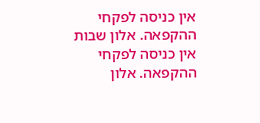אין כניסה לפקחי ההקפאה. אלון שבות
אין כניסה לפקחי ההקפאה. אלון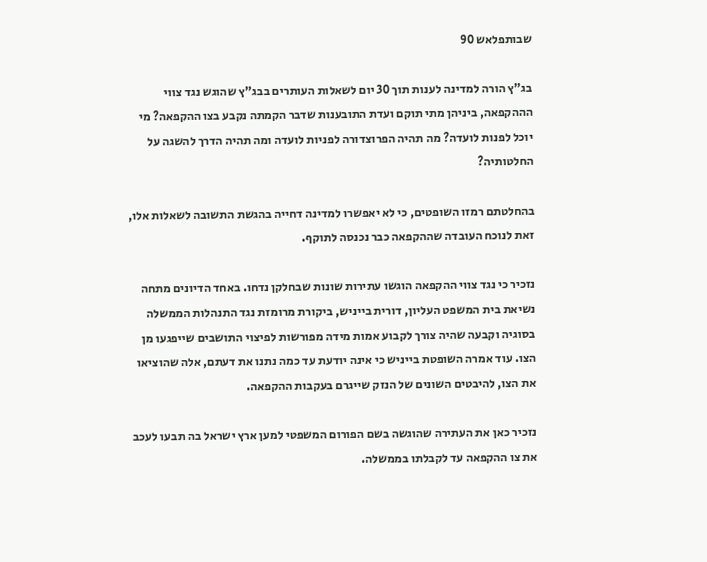שבותפלאש 90

בג"ץ הורה למדינה לענות תוך 30 יום לשאלות העותרים בבג"ץ שהוגש נגד צווי הההקפאה, ביניהן מתי תוקם ועדת התובענות שדבר הקמתה נקבע בצו ההקפאה? מי יוכל לפנות לועדה? מה תהיה הפרוצדורה לפניות לועדה ומה תהיה הדרך להשגה על החלטותיה?

בהחלטתם רמזו השופטים, כי לא יאפשרו למדינה דחייה בהגשת התשובה לשאלות אלו, זאת לנוכח העובדה שההקפאה כבר נכנסה לתוקף.

נזכיר כי נגד צווי ההקפאה הוגשו עתירות שונות שבחלקן נדחו. באחד הדיונים מתחה נשיאת בית המשפט העליון, דורית בייניש, ביקורת מרומזת נגד התנהלות הממשלה בסוגיה וקבעה שהיה צורך לקבוע אמות מידה מפורשות לפיצוי התושבים שייפגעו מן הצו. עוד אמרה השופטת בייניש כי אינה יודעת עד כמה נתנו את דעתם, אלה שהוציאו את הצו, להיבטים השונים של הנזק שייגרם בעקבות ההקפאה.

נזכיר כאן את העתירה שהוגשה בשם הפורום המשפטי למען ארץ ישראל בה תבעו לעכב את צו ההקפאה עד לקבלתו בממשלה.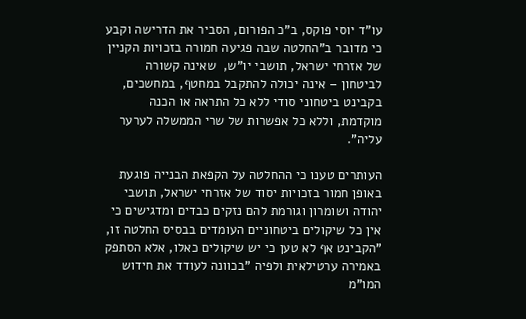עו"ד יוסי פוקס, ב"כ הפורום, הסביר את הדרישה וקבע כי מדובר ב"החלטה שבה פגיעה חמורה בזכויות הקניין של אזרחי ישראל, תושבי יו"ש,  שאינה קשורה לביטחון – אינה יכולה להתקבל במחטף, במחשכים, בקבינט ביטחוני סודי ללא כל התראה או הכנה מוקדמת, וללא כל אפשרות של שרי הממשלה לערער עליה".

העותרים טענו כי ההחלטה על הקפאת הבנייה פוגעת באופן חמור בזכויות יסוד של אזרחי ישראל, תושבי יהודה ושומרון וגורמת להם נזקים כבדים ומדגישים כי אין כל שיקולים ביטחוניים העומדים בבסיס החלטה זו, "הקבינט אף לא טען כי יש שיקולים כאלו, אלא הסתפק באמירה ערטילאית ולפיה "בכוונה לעודד את חידוש המו"מ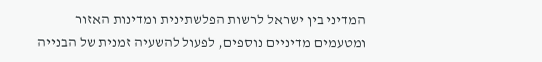המדיני בין ישראל לרשות הפלשתינית ומדינות האזור ומטעמים מדיניים נוספים, לפעול להשעיה זמנית של הבנייה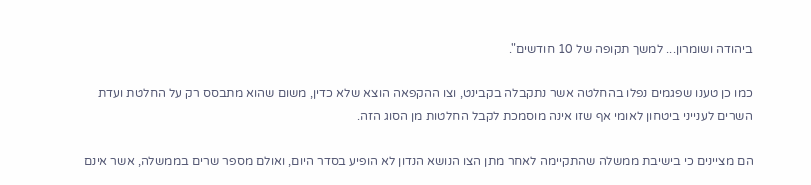ביהודה ושומרון... למשך תקופה של 10 חודשים".

כמו כן טענו שפגמים נפלו בהחלטה אשר נתקבלה בקבינט, וצו ההקפאה הוצא שלא כדין, משום שהוא מתבסס רק על החלטת ועדת השרים לענייני ביטחון לאומי אף שזו אינה מוסמכת לקבל החלטות מן הסוג הזה.

הם מציינים כי בישיבת ממשלה שהתקיימה לאחר מתן הצו הנושא הנדון לא הופיע בסדר היום, ואולם מספר שרים בממשלה, אשר אינם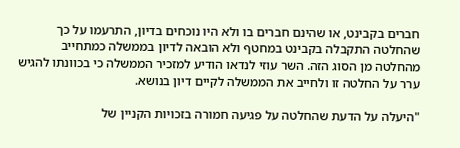חברים בקבינט, או שהינם חברים בו ולא היו נוכחים בדיון, התרעמו על כך שהחלטה התקבלה בקבינט במחטף ולא הובאה לדיון בממשלה כמתחייב מהחלטה מן הסוג הזה. השר עוזי לנדאו הודיע למזכיר הממשלה כי בכוונתו להגיש ערר על החלטה זו ולחייב את הממשלה לקיים דיון בנושא.

"היעלה על הדעת שהחלטה על פגיעה חמורה בזכויות הקניין של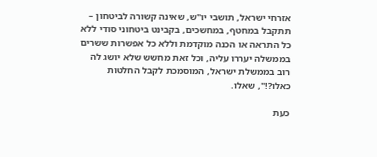אזרחי ישראל, תושבי יו"ש, שאינה קשורה לביטחון – תתקבל במחטף, במחשכים, בקבינט ביטחוני סודי ללא כל התראה או הכנה מוקדמת וללא כל אפשרות ששרים בממשלה יעררו עליה, וכל זאת מחשש שלא יושג לה רוב בממשלת ישראל, המוסמכת לקבל החלטות כאלו?!", שאלו.

כעת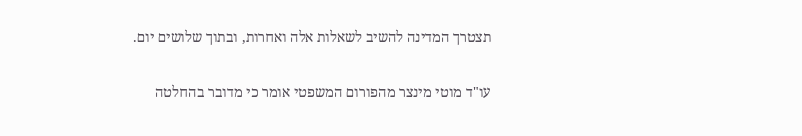תצטרך המדינה להשיב לשאלות אלה ואחרות, ובתוך שלושים יום.

עו"ד מוטי מינצר מהפורום המשפטי אומר כי מדובר בהחלטה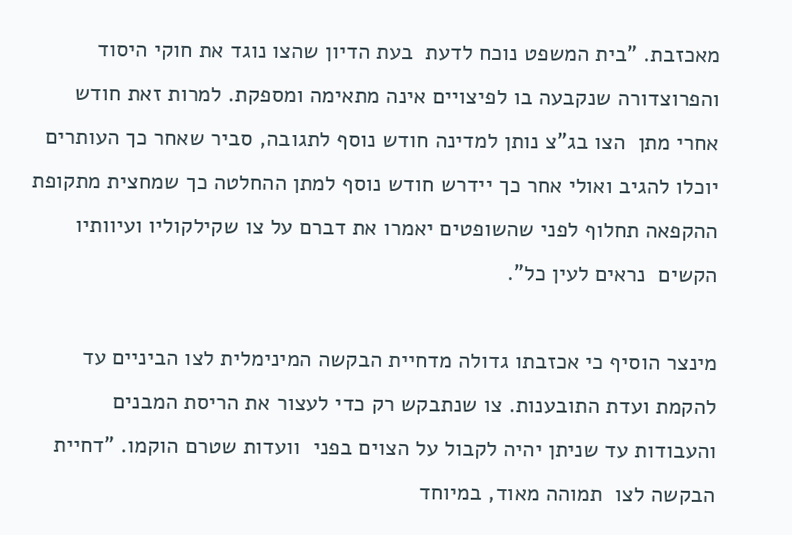מאכזבת. "בית המשפט נוכח לדעת  בעת הדיון שהצו נוגד את חוקי היסוד והפרוצדורה שנקבעה בו לפיצויים אינה מתאימה ומספקת. למרות זאת חודש אחרי מתן  הצו בג"צ נותן למדינה חודש נוסף לתגובה, סביר שאחר כך העותרים יוכלו להגיב ואולי אחר כך יידרש חודש נוסף למתן ההחלטה כך שמחצית מתקופת ההקפאה תחלוף לפני שהשופטים יאמרו את דברם על צו שקילקוליו ועיוותיו הקשים  נראים לעין כל".

מינצר הוסיף כי אכזבתו גדולה מדחיית הבקשה המינימלית לצו הביניים עד להקמת ועדת התובענות. צו שנתבקש רק כדי לעצור את הריסת המבנים והעבודות עד שניתן יהיה לקבול על הצוים בפני  וועדות שטרם הוקמו. "דחיית הבקשה לצו  תמוהה מאוד, במיוחד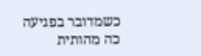כשמדובר בפגיעה כה מהותית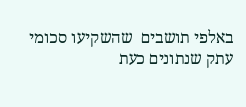באלפי תושבים  שהשקיעו סכומי עתק שנתונים כעת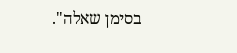בסימן שאלה".